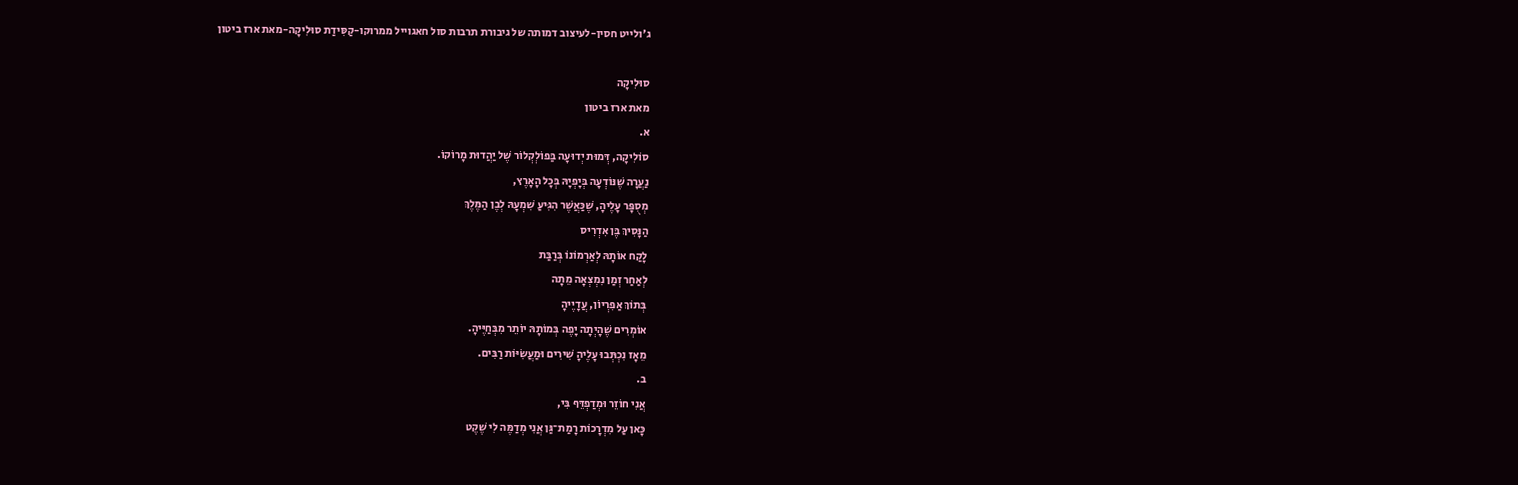ג'ולייט חסין-לעיצוב דמותה של גיבורת תרבות סול חאגוייל ממרוקו-קַסִּידַת סוּלִיקָה-מאת ארז ביטון

סוּלִיקָה
מאת ארז ביטון
א.
סוֹלִיקָה, דְּמוּת יְדוּעָה בַּפוֹלְקְלוֹר שֶׁל יַהֲדוּת מָרוֹקוֹ.
נַעֲרָה שֶׁנּוֹדְעָה בְּיָפְיָהּ בְּכָל הָאָרֶץ,
מְסֻפָּר עָלֶיהָ, שֶׁכַּאֲשֶׁר הִגִּיעַ שִׁמְעָהּ לְבֶן הַמֶּלֶךְ
הַנָּסִיךְ בֶּן אִדְרִיס
לָקַח אוֹתָהּ לְאַרְמוֹנוֹ בְּרַבַּת
לְאַחַר זְמַן נִמְצְאָה מֵתָה
בְּתוֹךְ אַפִּרְיוֹן, עֲדָיֶיהָ
אוֹמְרִים שֶׁהָיְתָה יָפֶה בְּמוֹתָהּ יוֹתֵר מִבְּחַיֶּיהָ.
מֵאָז נִכְתְּבוּ עָלֶיהָ שִׁירִים וּמַעֲשִׂיּוֹת רַבִּים.
ב.
אֲנִי חוֹזֵר וּמְדַפְדֵּף בִּי,
כָּאן עַל מִדְרָכוֹת רָמַת־גַּן אֲנִי מְדַמֶּה לִי שֶׁקֶט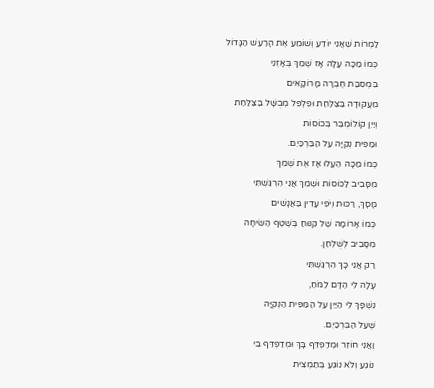לַמְרוֹת שֶׁאֲנִי יוֹדֵעַ וְשׁוֹמֵעַ אֶת הָרַעַשׁ הַגָּדוֹל
כְּמוֹ מַכָּה עָלָה אָז שְׁמֵךְ בְּאָזְנֵי
בִּמְסִבַּת חֶבְרָה מָרוֹקָאִים
מֵעֲקוּדָה בַּצַּלַּחַת וּפִלְפֵּל מְבֻשָּׁל בַּצַּלַּחַת
וְיַיִן קוֹלוֹמְבֶּר בְּכוֹסוֹת
וּמַפִּית נְקִיָּה עַל הַבִּרְכַּיִם.
כְּמוֹ מַכָּה הֶעֱלוּ אָז אֶת שְׁמֵךְ
מִסָּבִיב לַכּוֹסוֹת וּשְׁמֵךְ אֲנִי הִרְגַּשְׁתִּי
מָסָךְ, רַכּוּת וְיֹפִי עָדִין בַּאֲנָשִׁים
כְּמוֹ אָרוֹמָה שֶׁל קִנּוּחַ בְּשֶׁטֶף הַשִּׂיחָה
מִסָּבִיב לְשֻׁלְחַן.
רַק אֲנִי כָּךְ הִרְגַּשְׁתִּי
עָלָה לִי הַדָּם לַמֹּחַ,
נִשְׁפָּךְ לִי הַיַּיִן עַל הַמַּפִּית הַנְּקִיָּה
שֶׁעַל הַבִּרְכַּיִם.
וַאֲנִי חוֹזֵר וּמְדַפְדֵּף בָּךְ וּמְדַפְדֵּף בִּי
נוֹגֵעַ וְלֹא נוֹגֵעַ בְּתַמְצִית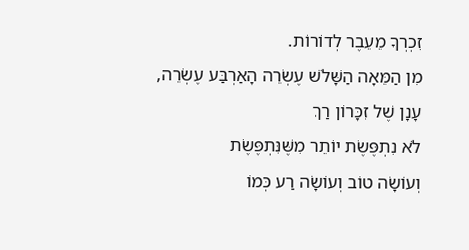זִכְרְךָ מֵעֵבֶר לְדוֹרוֹת.
מִן הַמֵּאָה הַשָּׁלֹשׁ עֶשְׂרֵה הָאַרְבַּע עֶשְׂרֵה,
עָנָן שֶׁל זִכָּרוֹן רַךְ
לֹא נִתְפֶּשֶׂת יוֹתֵר מִשֶּׁנִּתְפֶּשֶׂת
וְעוֹשָׂה טוֹב וְעוֹשָׂה רַע כְּמוֹ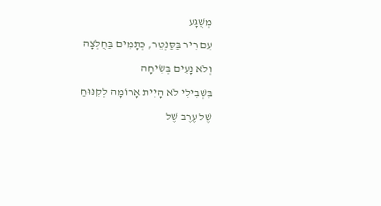מְשֻׁגָּע
עִם רִיר בַּסַּנְטֵר, כְּתָמִים בַּחֻלְצָה
וְלֹא נָעִים בְּשִׂיחָה
בִּשְׁבִילִי לֹא הָיִית אָרוֹמָה לְקִנּוּחַ
שֶׁל עֶרֶב שֶׁל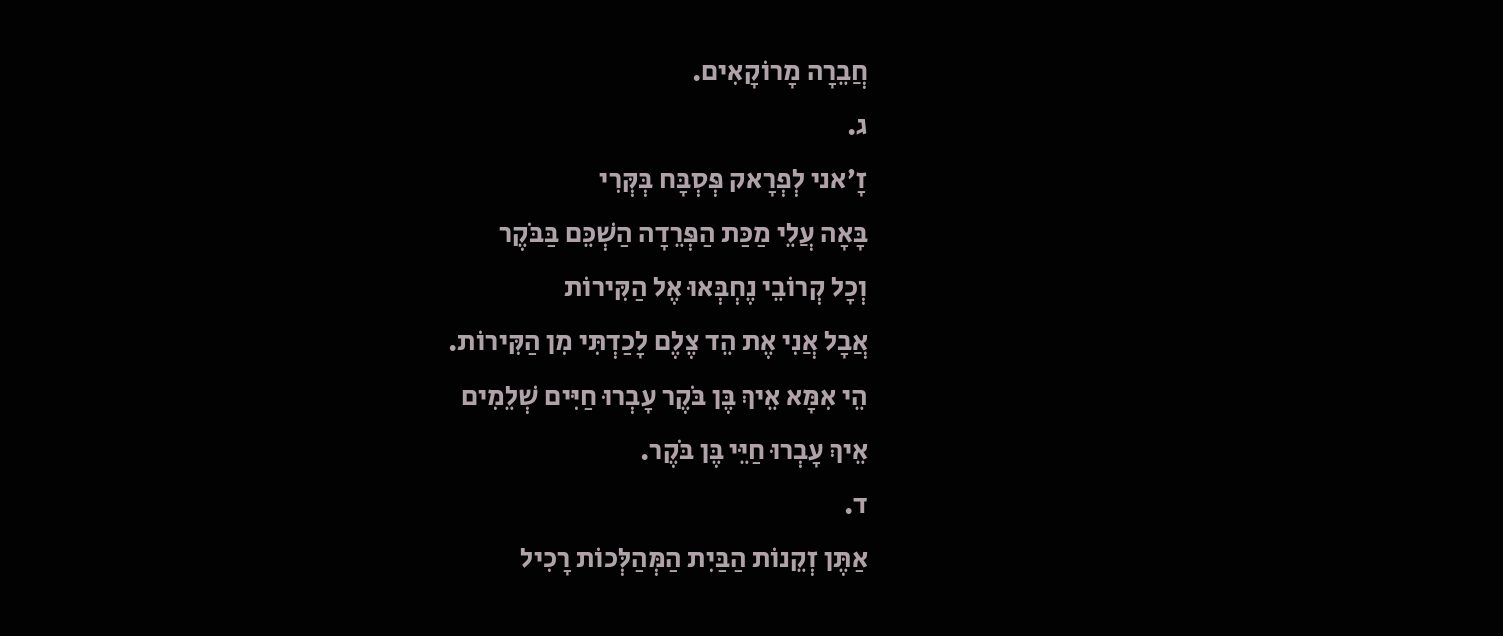חֲבֵרָה מָרוֹקָאִים.
ג.
זָ׳אני לְפְרָאק פְּסְבָּח בְּקְּרִי
בָּאָה עֲלֵי מַכַּת הַפְּרֵדָה הַשְׁכֵּם בַּבֹּקֶר
וְכָל קְרוֹבֵי נֶחְבְּאוּ אֶל הַקִּירוֹת
אֲבָל אֲנִי אֶת הֵד צֶלֶם לָכַדְתִּי מִן הַקִּירוֹת.
הֵי אִמָּא אֵיךְ בֶּן בֹּקֶר עָבְרוּ חַיִּים שְׁלֵמִים
אֵיךְ עָבְרוּ חַיֵּי בֶּן בֹּקֶר.
ד.
אַתֶּן זְקֵנוֹת הַבַּיִת הַמְּהַלְּכוֹת רָכִיל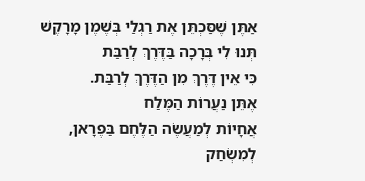אַתֶּן שֶׁסַּכְתֵּן אֶת רַגְלַי בְּשֶׁמֶן מָרָקֶשׁ
תְּנוּ לִי בְּרָכָה בַּדֶּרֶךְ לְרַבַּת
כִּי אֵין דֶּרֶךְ מִן הַדֶּרֶךְ לְרַבַּת.
אֶתֵּן נַעֲרוֹת הַמֶּלַח
אֲחָיוֹת לְמַעֲשֶׂה הַלֶּחֶם בַּפֶרָאן,
לְמִשְׂחַק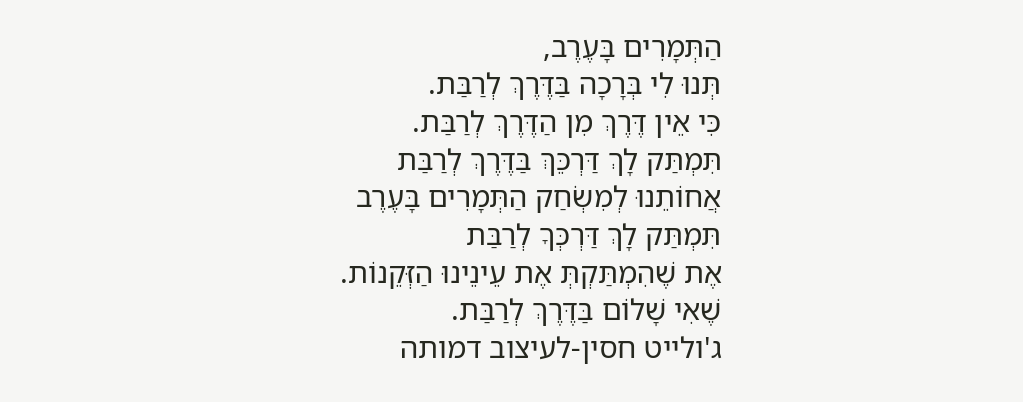הַתְּמָרִים בָּעֶרֶב,
תְּנוּ לִי בְּרָכָה בַּדֶּרֶךְ לְרַבַּת.
כִּי אֵין דֶּרֶךְ מִן הַדֶּרֶךְ לְרַבַּת.
תִּמְתַּק לָךְ דַּרְכֵּךְּ בַּדֶּרֶךְ לְרַבַּת
אֲחוֹתֵנוּ לְמִשְׂחַק הַתְּמָרִים בָּעֶרֶב
תִּמְתַּק לָךְ דַּרְכְּךָ לְרַבַּת
אֶת שֶׁהִמְתַּקְתְּ אֶת עֵינֵינוּ הַזְּקֵנוֹת.
שֶׁאִי שָׁלוֹם בַּדֶּרֶךְ לְרַבַּת.
ג'ולייט חסין-לעיצוב דמותה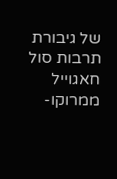של גיבורת תרבות סול חאגוייל ממרוקו-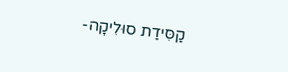קַסִּידַת סוּלִיקָה-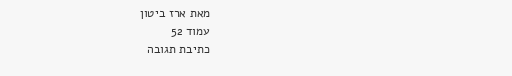מאת ארז ביטון
עמוד 52
כתיבת תגובה